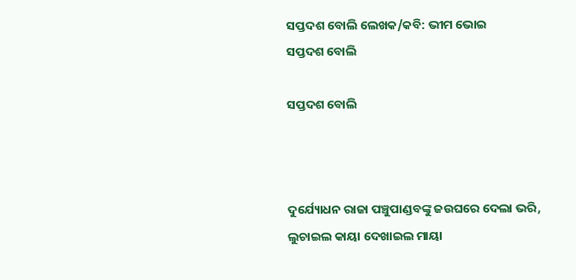ସପ୍ତଦଶ ବୋଲି ଲେଖକ/କବି: ଭୀମ ଭୋଇ
ସପ୍ତଦଶ ବୋଲି

ସପ୍ତଦଶ ବୋଲି



ଦୁର୍ଯ୍ୟୋଧନ ରାଜା ପଞ୍ଚୁପାଣ୍ଡବଙ୍କୁ ଜଉଘରେ ଦେଲା ଭରି,
ଲୁଚାଇଲ କାୟା ଦେଖାଇଲ ମାୟା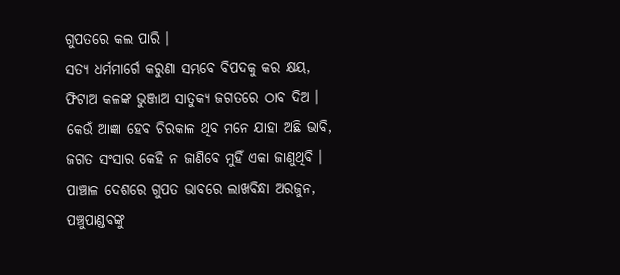ଗୁପତରେ କଲ ପାରି ।
ସତ୍ୟ ଧର୍ମମାର୍ଗେ କରୁଣା ସମ୍ଭବେ ବିପଦକୁ କର କ୍ଷୟ,
ଫିଟାଅ କଳଙ୍କ ଭୁଞ୍ଜାଅ ସାତୁକ୍ୟ ଜଗତରେ ଠାବ ଦିଅ ।
କେଉଁ ଆଜ୍ଞା ହେବ ଚିରକାଳ ଥିବ ମନେ ଯାହା ଅଛି ଭାବି,
ଜଗତ ସଂସାର କେହି ନ ଜାଣିବେ ମୁହିଁ ଏକା ଜାଣୁଥିବି ।
ପାଞ୍ଚାଳ ଦେଶରେ ଗୁପତ ଭାବରେ ଲାଖବିନ୍ଧା ଅରଜୁନ,
ପଞ୍ଚୁପାଣ୍ଡବଙ୍କୁ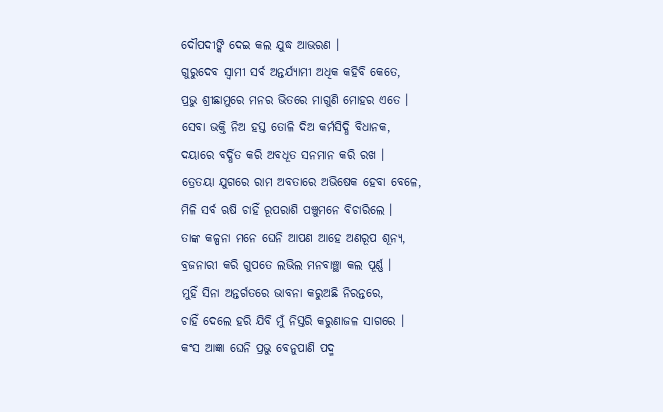ଦୌପଦୀଙ୍କି ଦେଇ କଲ ଯୁଦ୍ଧ ଆଭରଣ ।
ଗୁରୁଦେବ ସ୍ୱାମୀ ସର୍ବ ଅନ୍ତର୍ଯ୍ୟାମୀ ଅଧିକ କହିବି କେତେ,
ପ୍ରଭୁ ଶ୍ରୀଛାମୁରେ ମନର ଭିତରେ ମାଗୁଣି ମୋହର ଏତେ ।
ସେବା ଭକ୍ତି ନିଅ ହସ୍ତ ତୋଳି ଦିଅ କର୍ମସିଦ୍ଧି ବିଧାନକ,
ଦୟାରେ ବର୍ଦ୍ଧିତ କରି ଅବଧୂତ ସନମାନ କରି ରଖ ।
ତ୍ରେତୟା ଯୁଗରେ ରାମ ଅବତାରେ ଅଭିଷେକ ହେବା ବେଳେ,
ମିଳି ସର୍ବ ଋଷି ଚାହିଁ ରୂପରାଶି ପଞ୍ଚୁମନେ ବିଚାରିଲେ ।
ତାଙ୍କ କଳ୍ପନା ମନେ ଘେନି ଆପଣ ଆହେ ଅଣରୂପ ଶୂନ୍ୟ,
ବ୍ରଜନାରୀ କରି ଗୁପତେ ଲଭିଲ ମନବାଞ୍ଛା କଲ ପୂର୍ଣ୍ଣ ।
ମୁହିଁ ସିନା ଅନ୍ତର୍ଗତରେ ଭାବନା କରୁଅଛି ନିରନ୍ତରେ,
ଚାହିଁ ଦେଲେ ହରି ଯିବି ମୁଁ ନିସ୍ତରି କରୁଣାଜଳ ସାଗରେ ।
କଂସ ଆଜ୍ଞା ଘେନି ପ୍ରଭୁ ବେନୁପାଣି ପଦ୍ମ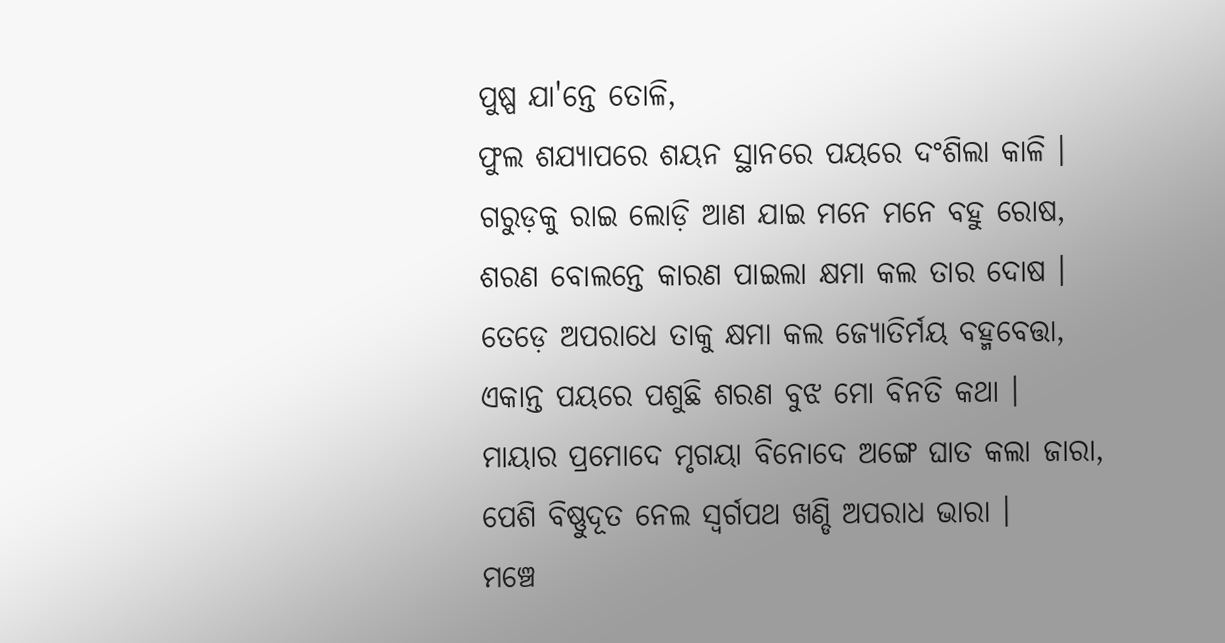ପୁଷ୍ପ ଯା'ନ୍ତେ ତୋଳି,
ଫୁଲ ଶଯ୍ୟାପରେ ଶୟନ ସ୍ଥାନରେ ପୟରେ ଦଂଶିଲା କାଳି ।
ଗରୁଡ଼କୁ ରାଇ ଲୋଡ଼ି ଆଣ ଯାଇ ମନେ ମନେ ବହୁ ରୋଷ,
ଶରଣ ବୋଲନ୍ତେ କାରଣ ପାଇଲା କ୍ଷମା କଲ ତାର ଦୋଷ ।
ତେଡ଼େ ଅପରାଧେ ତାକୁ କ୍ଷମା କଲ ଜ୍ୟୋତିର୍ମୟ ବହ୍ମବେତ୍ତା,
ଏକାନ୍ତ ପୟରେ ପଶୁଛି ଶରଣ ବୁଝ ମୋ ବିନତି କଥା ।
ମାୟାର ପ୍ରମୋଦେ ମୃଗୟା ବିନୋଦେ ଅଙ୍ଗେ ଘାତ କଲା ଜାରା,
ପେଶି ବିଷ୍ଣୁଦୂତ ନେଲ ସ୍ୱର୍ଗପଥ ଖଣ୍ଡି ଅପରାଧ ଭାରା ।
ମଞ୍ଚେ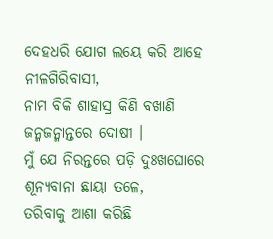ଦେହଧରି ଯୋଗ ଲୟେ କରି ଆହେ ନୀଳଗିରିବାସୀ,
ନାମ ବିକି ଶାହାସ୍ର କିଣି ବଖାଣି ଜନ୍ମଜନ୍ମାନ୍ତରେ ଦୋଷୀ ।
ମୁଁ ଯେ ନିରନ୍ତରେ ପଡ଼ି ଦୁଃଖଘୋରେ ଶୂନ୍ୟବାନା ଛାୟା ତଳେ,
ତରିବାକୁ ଆଶା କରିଛି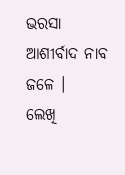ଭରସା ଆଶୀର୍ବାଦ ନାବ ଜଳେ ।
ଲେଖି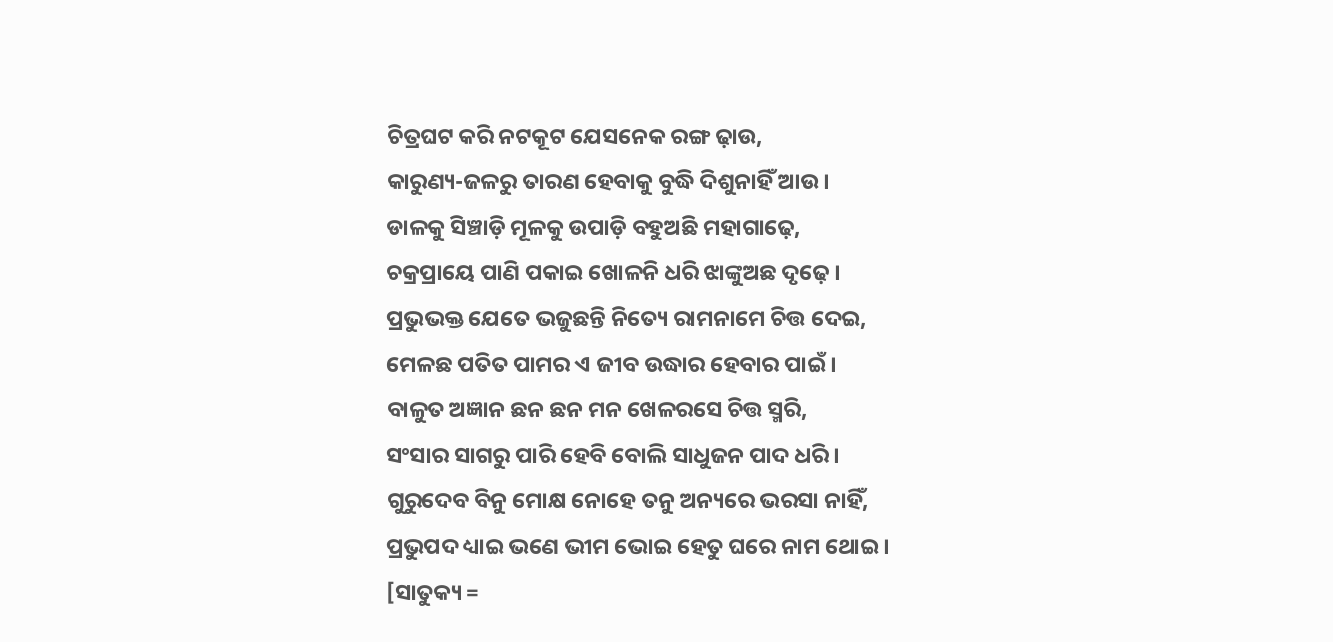ଚିତ୍ରଘଟ କରି ନଟକୂଟ ଯେସନେକ ରଙ୍ଗ ଢ଼ାଉ,
କାରୁଣ୍ୟ-ଜଳରୁ ତାରଣ ହେବାକୁ ବୁଦ୍ଧି ଦିଶୁନାହିଁ ଆଉ ।
ଡାଳକୁ ସିଞ୍ଚାଡ଼ି ମୂଳକୁ ଉପାଡ଼ି ବହୁଅଛି ମହାଗାଢ଼େ,
ଚକ୍ରପ୍ରାୟେ ପାଣି ପକାଇ ଖୋଳନି ଧରି ଝାଙ୍କୁଅଛ ଦୃଢ଼େ ।
ପ୍ରଭୁଭକ୍ତ ଯେତେ ଭଜୁଛନ୍ତି ନିତ୍ୟେ ରାମନାମେ ଚିତ୍ତ ଦେଇ,
ମେଳଛ ପତିତ ପାମର ଏ ଜୀବ ଉଦ୍ଧାର ହେବାର ପାଇଁ ।
ବାଳୁତ ଅଜ୍ଞାନ ଛନ ଛନ ମନ ଖେଳରସେ ଚିତ୍ତ ସ୍ମରି,
ସଂସାର ସାଗରୁ ପାରି ହେବି ବୋଲି ସାଧୁଜନ ପାଦ ଧରି ।
ଗୁରୁଦେବ ବିନୁ ମୋକ୍ଷ ନୋହେ ତନୁ ଅନ୍ୟରେ ଭରସା ନାହିଁ,
ପ୍ରଭୁପଦ ଧ୍ୟାଇ ଭଣେ ଭୀମ ଭୋଇ ହେତୁ ଘରେ ନାମ ଥୋଇ ।
[ସାତୁକ୍ୟ =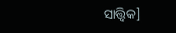ସାତ୍ତ୍ୱିକ]